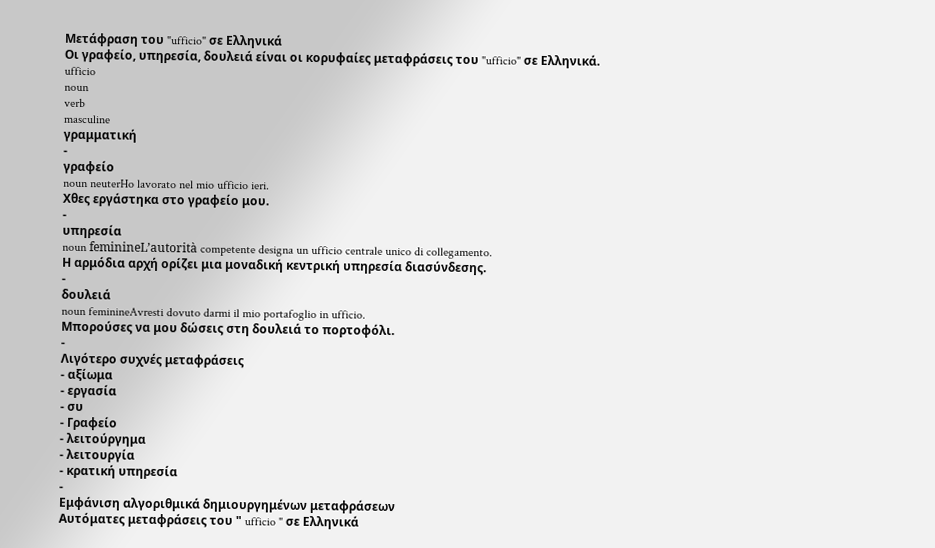Μετάφραση του "ufficio" σε Ελληνικά
Οι γραφείο, υπηρεσία, δουλειά είναι οι κορυφαίες μεταφράσεις του "ufficio" σε Ελληνικά.
ufficio
noun
verb
masculine
γραμματική
-
γραφείο
noun neuterHo lavorato nel mio ufficio ieri.
Χθες εργάστηκα στο γραφείο μου.
-
υπηρεσία
noun feminineL’autorità competente designa un ufficio centrale unico di collegamento.
Η αρμόδια αρχή ορίζει μια μοναδική κεντρική υπηρεσία διασύνδεσης.
-
δουλειά
noun feminineAvresti dovuto darmi il mio portafoglio in ufficio.
Mπορούσες να μου δώσεις στη δουλειά το πορτοφόλι.
-
Λιγότερο συχνές μεταφράσεις
- αξίωμα
- εργασία
- συ
- Γραφείο
- λειτούργημα
- λειτουργία
- κρατική υπηρεσία
-
Εμφάνιση αλγοριθμικά δημιουργημένων μεταφράσεων
Αυτόματες μεταφράσεις του " ufficio " σε Ελληνικά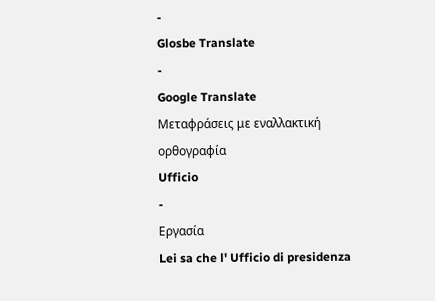-
Glosbe Translate
-
Google Translate
Μεταφράσεις με εναλλακτική ορθογραφία
Ufficio
-
Εργασία
Lei sa che l' Ufficio di presidenza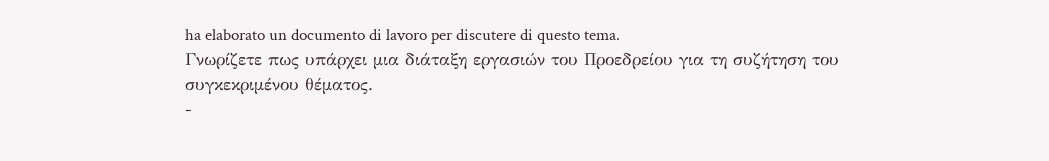ha elaborato un documento di lavoro per discutere di questo tema.
Γνωρίζετε πως υπάρχει μια διάταξη εργασιών του Προεδρείου για τη συζήτηση του συγκεκριμένου θέματος.
-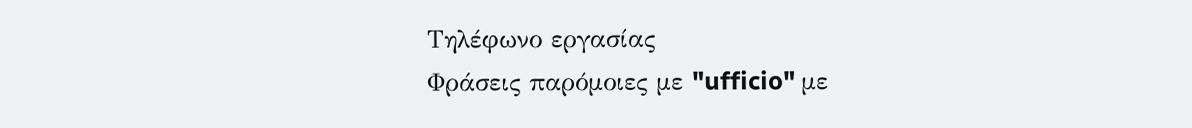Τηλέφωνο εργασίας
Φράσεις παρόμοιες με "ufficio" με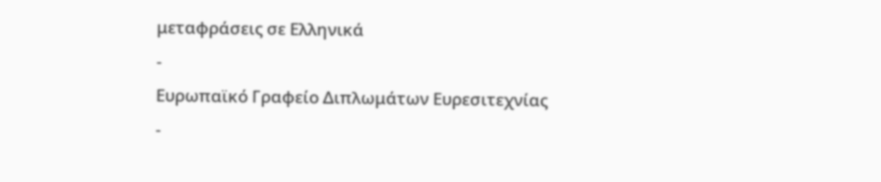μεταφράσεις σε Ελληνικά
-
Ευρωπαϊκό Γραφείο Διπλωμάτων Ευρεσιτεχνίας
-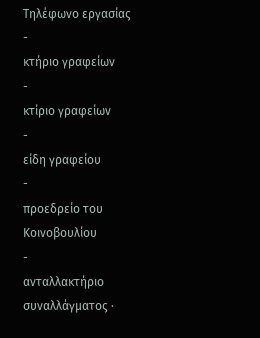Τηλέφωνο εργασίας
-
κτήριο γραφείων
-
κτίριο γραφείων
-
είδη γραφείου
-
προεδρείο του Κοινοβουλίου
-
ανταλλακτήριο συναλλάγματος ·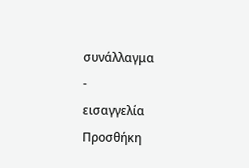συνάλλαγμα
-
εισαγγελία
Προσθήκη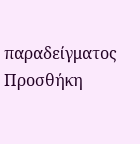παραδείγματος
Προσθήκη